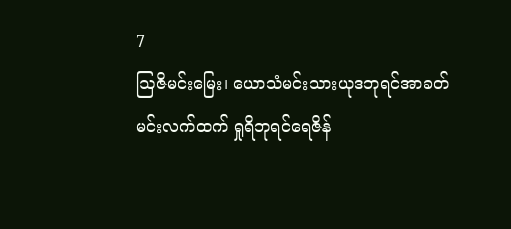7
ဩဇိမင်းမြေး၊ ယောသံမင်းသားယုဒဘုရင်အာခတ်မင်းလက်ထက် ရှုရိဘုရင်ရေဇိန်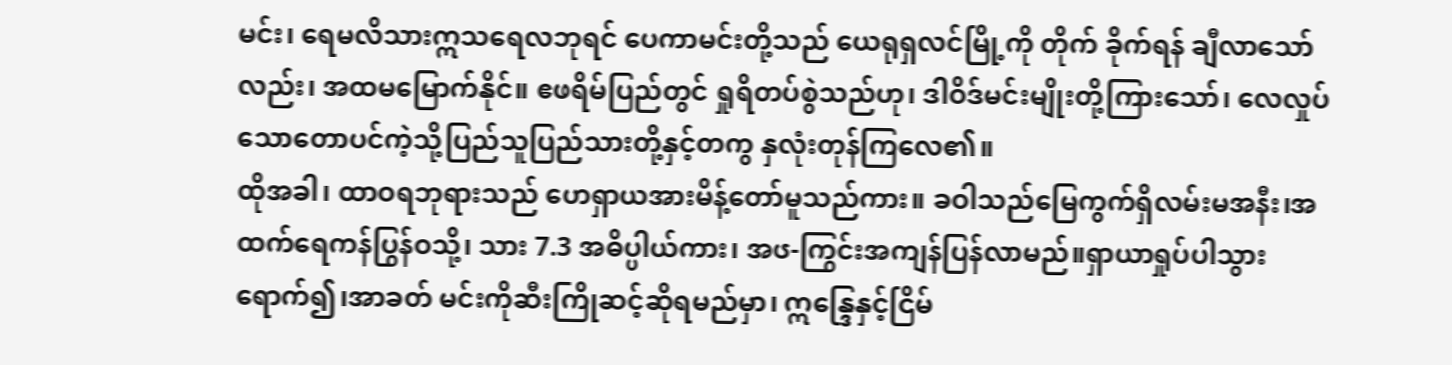မင်း၊ ရေမလိသားဣသရေလဘုရင် ပေကာမင်းတို့သည် ယေရုရှလင်မြို့ကို တိုက် ခိုက်ရန် ချီလာသော်လည်း၊ အထမမြောက်နိုင်။ ဧဖရိမ်ပြည်တွင် ရှုရိတပ်စွဲသည်ဟု၊ ဒါဝိဒ်မင်းမျိုးတို့ကြားသော်၊ လေလှုပ်သောတောပင်ကဲ့သို့ပြည်သူပြည်သားတို့နှင့်တကွ နှလုံးတုန်ကြလေ၏။
ထိုအခါ၊ ထာဝရဘုရားသည် ဟေရှာယအားမိန့်တော်မူသည်ကား။ ခဝါသည်မြေကွက်ရှိလမ်းမအနီး၊အထက်ရေကန်ပြွန်ဝသို့၊ သား 7.3 အဓိပ္ပါယ်ကား၊ အၒ-ကြွင်းအကျန်ပြန်လာမည်။ရှာယာရှုပ်ပါသွားရောက်၍၊အာခတ် မင်းကိုဆီးကြိုဆင့်ဆိုရမည်မှာ၊ ဣန္ဒြေနှင့်ငြိမ်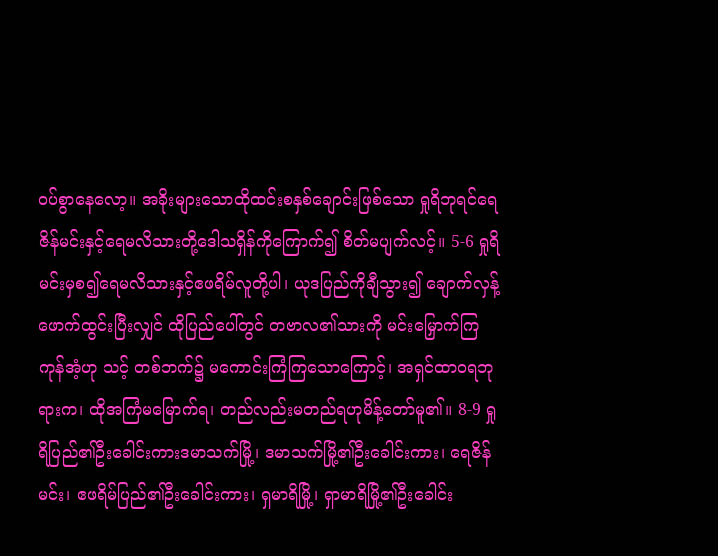ဝပ်စွာနေလော့။ အခိုးများသောထိုထင်းစနှစ်ချောင်းဖြစ်သော ရှုရိဘုရင်ရေဇိန်မင်းနှင့်ရေမလိသားတို့ဒေါသရှိန်ကိုကြောက်၍ စိတ်မပျက်လင့်။ 5-6 ရှုရိမင်းမှစ၍ရေမလိသားနှင့်ဧဖရိမ်လူတို့ပါ၊ ယုဒပြည်ကိုချီသွား၍ ချောက်လှန့်ဖောက်ထွင်းပြီးလျှင် ထိုပြည်ပေါ်တွင် တဗာလ၏သားကို မင်းမြှောက်ကြကုန်အံ့ဟု သင့် တစ်ဘက်၌ မကောင်းကြံကြသောကြောင့်၊ အရှင်ထာဝရဘုရားက၊ ထိုအကြံမမြောက်ရ၊ တည်လည်းမတည်ရဟုမိန့်တော်မူ၏။ 8-9 ရှုရိပြည်၏ဦးခေါင်းကားဒမာသက်မြို့၊ ဒမာသက်မြို့၏ဦးခေါင်းကား၊ ရေဇိန်မင်း၊ ဧဖရိမ်ပြည်၏ဦးခေါင်းကား၊ ရှမာရိမြို့၊ ရှာမာရိမြို့၏ဦးခေါင်း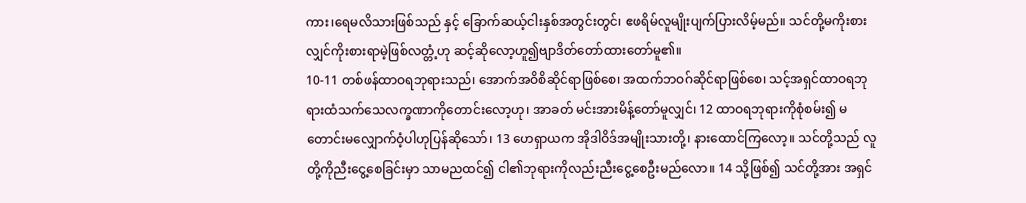ကား၊ရေမလိသားဖြစ်သည် နှင့် ခြောက်ဆယ့်ငါးနှစ်အတွင်းတွင်၊ ဧဖရိမ်လူမျိုးပျက်ပြားလိမ့်မည်။ သင်တို့မကိုးစားလျှင်ကိုးစားရာမဲ့ဖြစ်လတ္တံ့ဟု ဆင့်ဆိုလော့ဟူ၍ဗျာဒိတ်တော်ထားတော်မူ၏။
10-11 တစ်ဖန်ထာဝရဘုရားသည်၊ အောက်အဝိစိဆိုင်ရာဖြစ်စေ၊ အထက်ဘဝဂ်ဆိုင်ရာဖြစ်စေ၊ သင့်အရှင်ထာဝရဘုရားထံသက်သေလက္ခဏာကိုတောင်းလော့ဟု၊ အာခတ် မင်းအားမိန့်တော်မူလျှင်၊ 12 ထာဝရဘုရားကိုစုံစမ်း၍ မတောင်းမလျှောက်ဝံ့ပါဟုပြန်ဆိုသော်၊ 13 ဟေရှာယက အိုဒါဝိဒ်အမျိုးသားတို့၊ နားထောင်ကြလော့။ သင်တို့သည် လူတို့ကိုညီးငွေ့စေခြင်းမှာ သာမညထင်၍ ငါ၏ဘုရားကိုလည်းညီးငွေ့စေဦးမည်လော။ 14 သို့ဖြစ်၍ သင်တို့အား အရှင်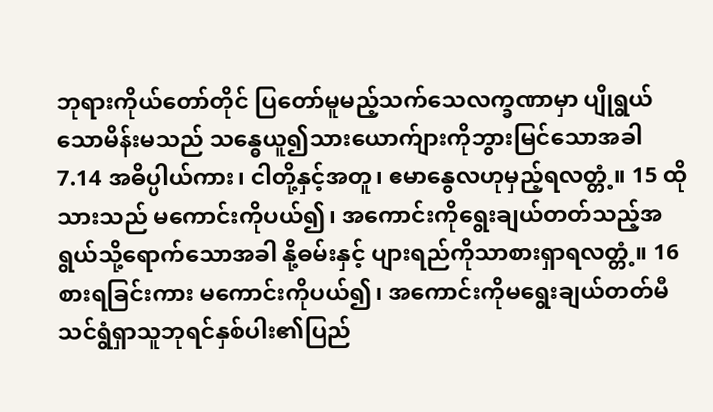ဘုရားကိုယ်တော်တိုင် ပြတော်မူမည့်သက်သေလက္ခဏာမှာ ပျိုရွယ်သောမိန်းမသည် သန္ဓေယူ၍သားယောက်ျားကိုဘွားမြင်သောအခါ 7.14 အဓိပ္ပါယ်ကား၊ ငါတို့နှင့်အတူ၊ ဧမာနွေလဟုမှည့်ရလတ္တံ့။ 15 ထိုသားသည် မကောင်းကိုပယ်၍၊ အကောင်းကိုရွေးချယ်တတ်သည့်အရွယ်သို့ရောက်သောအခါ နို့ဓမ်းနှင့် ပျားရည်ကိုသာစားရှာရလတ္တံ့။ 16 စားရခြင်းကား မကောင်းကိုပယ်၍၊ အကောင်းကိုမရွေးချယ်တတ်မီ သင်ရွံရှာသူဘုရင်နှစ်ပါး၏ပြည်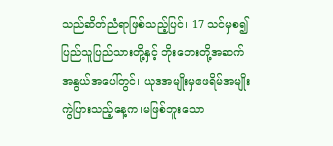သည်ဆိတ်ညံရာဖြစ်သည့်ပြင်၊ 17 သင်မှစ၍ ပြည်သူပြည်သားတို့နှင့် ဘိုးဘေးတို့အဆက်အနွယ်အပေါ်တွင်၊ ယုဒအမျိုးမှဧဖရိမ်အမျိုးကွဲပြားသည့်နေ့က၊မဖြစ်ဘူးသော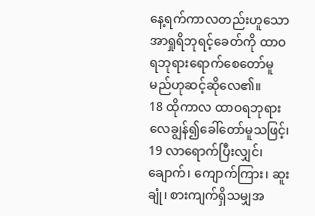နေ့ရက်ကာလတည်းဟူသော အာရှုရိဘုရင့်ခေတ်ကို ထာဝရဘုရားရောက်စေတော်မူမည်ဟုဆင့်ဆိုလေ၏။
18 ထိုကာလ ထာဝရဘုရားလေချွန်၍ခေါ်တော်မူသဖြင့်၊ 19 လာရောက်ပြီးလျှင်၊ ချောက်၊ ကျောက်ကြား၊ ဆူးချုံ၊ စားကျက်ရှိသမျှအ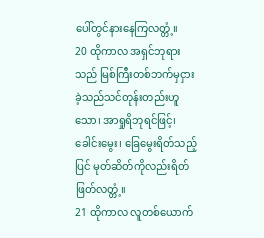ပေါ်တွင်နားနေကြလတ္တံ့။
20 ထိုကာလ အရှင်ဘုရားသည် မြစ်ကြီးတစ်ဘက်မှငှားခဲ့သည်သင်တုန်းတည်းဟူသော၊ အာရှုရိဘုရင်ဖြင့်၊ ခေါင်းမွေး၊ ခြေမွေးရိတ်သည့်ပြင် မုတ်ဆိတ်ကိုလည်းရိတ်ဖြတ်လတ္တံ့။
21 ထိုကာလ လူတစ်ယောက်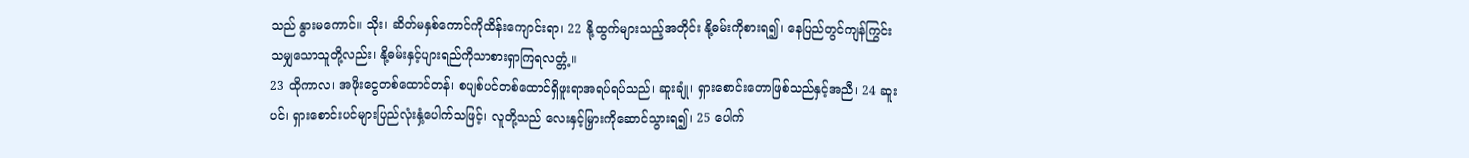သည် နွားမကောင်။ သိုး၊ ဆိတ်မနှစ်ကောင်ကိုထိန်းကျောင်းရာ၊ 22 နို့ထွက်များသည့်အတိုင်း နို့ဓမ်းကိုစားရ၍၊ နေပြည်တွင်ကျန်ကြွင်းသမျှသောသူတို့လည်း၊ နို့ဓမ်းနှင့်ပျားရည်ကိုသာစားရှာကြရလတ္တံ့။
23 ထိုကာလ၊ အဖိုးငွေတစ်ထောင်တန်၊ စပျစ်ပင်တစ်ထောင်ရှိဖူးရာအရပ်ရပ်သည်၊ ဆူးချုံ၊ ရှားစောင်းတောဖြစ်သည်နှင့်အညီ၊ 24 ဆူးပင်၊ ရှားစောင်းပင်များပြည်လုံးနှံ့ပေါက်သဖြင့်၊ လူတို့သည် လေးနှင့်မြှားကိုဆောင်သွားရ၍၊ 25 ပေါက်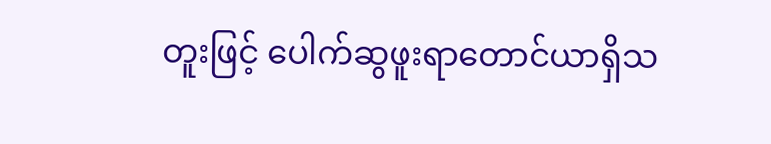တူးဖြင့် ပေါက်ဆွဖူးရာတောင်ယာရှိသ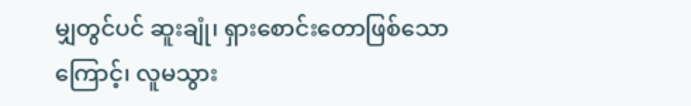မျှတွင်ပင် ဆူးချုံ၊ ရှားစောင်းတောဖြစ်သောကြောင့်၊ လူမသွား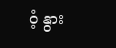ဝံ့ နွား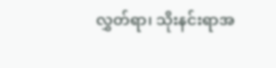လွှတ်ရာ၊ သိုးနင်းရာအ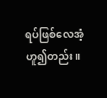ရပ်ဖြစ်လေအံ့ ဟူ၍တည်း။